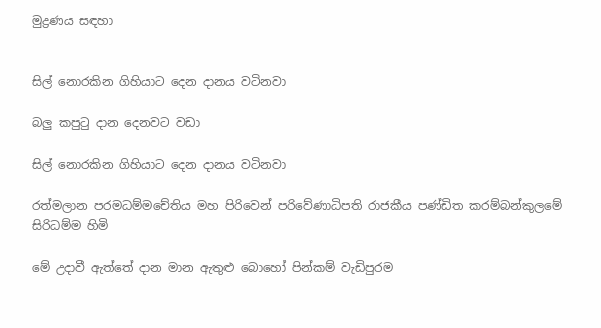මුද්‍රණය සඳහා


සිල් නොරකින ගිහියාට දෙන දානය වටිනවා

බලු කපුටු දාන දෙනවට වඩා

සිල් නොරකින ගිහියාට දෙන දානය වටිනවා

රත්මලාන පරමධම්මචේතිය මහ පිරිවෙන් පරිවේණාධිපති රාජකීය පණ්ඩිත කරම්බන්කුලමේ සිරිධම්ම හිමි

මේ උදාවී ඇත්තේ දාන මාන ඇතුළු බොහෝ පින්කම් වැඩිපුරම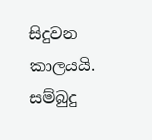සිදුවන කාලයයි. සම්බුදු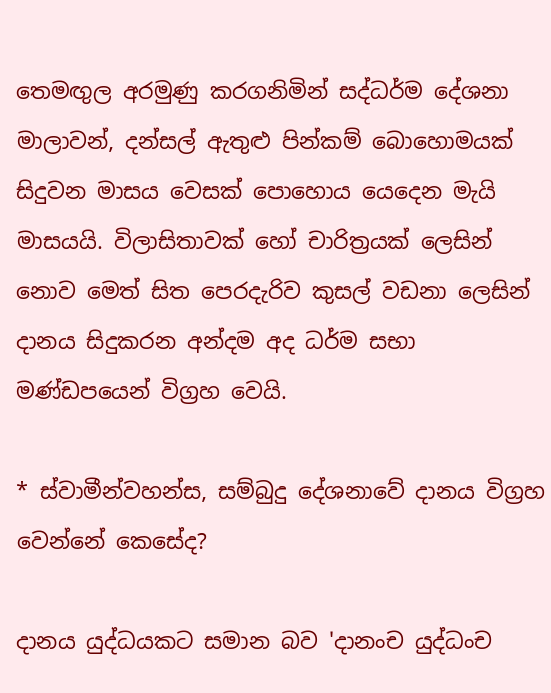තෙමඟුල අරමුණු කරගනිමින් සද්ධර්ම දේශනා මාලාවන්, දන්සල් ඇතුළු පින්කම් බොහොමයක් සිදුවන මාසය වෙසක් පොහොය යෙදෙන මැයි මාසයයි. විලාසිතාවක් හෝ චාරිත්‍රයක් ලෙසින් නොව මෙත් සිත පෙරදැරිව කුසල් වඩනා ලෙසින් දානය සිදුකරන අන්දම අද ධර්ම සභා මණ්ඩපයෙන් විග්‍රහ වෙයි.

* ස්වාමීන්වහන්ස, සම්බුදු දේශනාවේ දානය විග්‍රහ වෙන්නේ කෙසේද?

දානය යුද්ධයකට සමාන බව 'දානංච යුද්ධංච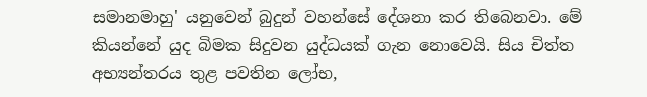සමානමාහු' යනුවෙන් බුදුන් වහන්සේ දේශනා‍ කර තිබෙනවා. මේ කියන්නේ යුද බිමක සිදුවන යුද්ධයක් ගැන නොවෙයි. සිය චිත්ත අභ්‍යන්තරය තුළ පවතින ලෝභ,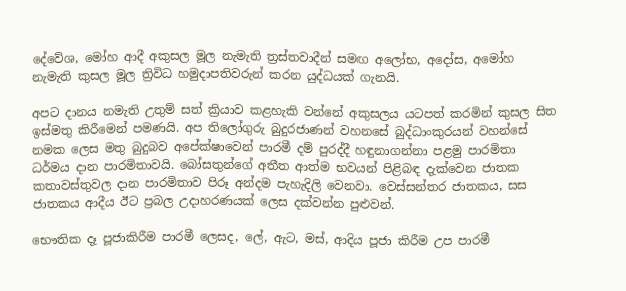දේ‍වේශ, මෝහ ආදී අකුසල මූල නැමැති ත්‍රස්තවාදීන් සමඟ අලෝභ, අදෝස, අමෝහ නැමැති කුසල මූල ත්‍රිවිධ හමුදාපතිවරුන් කරන යුද්ධයක් ගැනයි‍.

අපට දානය නමැති උතුම් සත් ක්‍රියාව කළහැකි වන්නේ අකුසලය යටපත් කරමින් කුසල සිත ඉස්මතු කිරී‍මෙන් පමණයි. අප තිලෝගුරු බුදුරජාණන් වහනසේ බුද්ධාංකුරයන් වහන්සේ නමක ලෙස මතු බුදුබව අපේක්ෂාවෙන් පාරමී දම් පුරද්දී හඳුනාගන්නා පළමු පාරමිතා ධර්මය දාන පාරමිතාවයි. බෝසතුන්ගේ අතීත ආත්ම භවයන් පිළිබඳ දැක්වෙන ජාතක කතාවස්තුවල දාන පාරමිතාව පිරූ අන්දම පැහැදිලි වෙනවා. වෙස්සන්තර ජාතකය, සස ජාතකය ආදීය ඊට ප්‍රබල උදාහරණයක් ලෙස දක්වන්න පුළුවන්.

භෞතික දෑ පූජාකිරීම පාරමී ලෙසද, ලේ, ඇට, මස්, ආදිය පූජා කිරීම උප පාරමී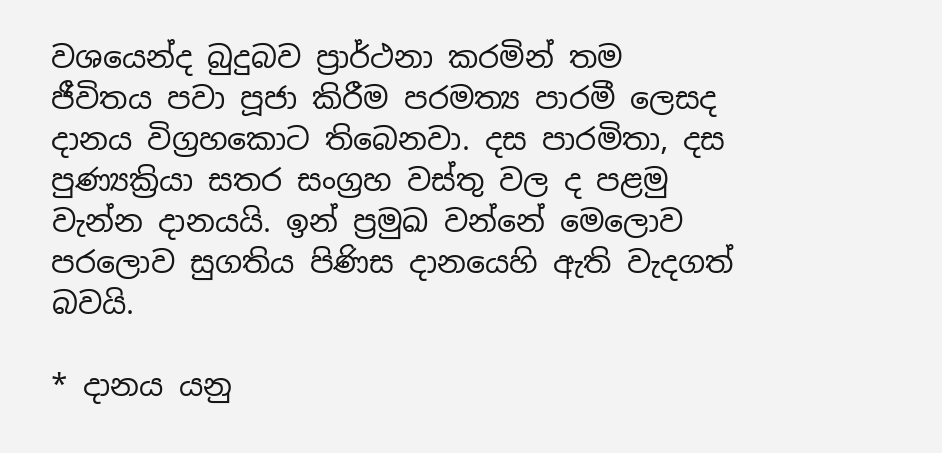වශයෙන්ද බුදුබව ප්‍රාර්ථනා කරමින් තම ජීවිතය පවා පූජා කිරීම පරමත්‍ය පාරමී ලෙසද දානය විග්‍රහකොට තිබෙනවා. දස පාරමිතා, දස පුණ්‍යක්‍රියා සතර සංග්‍රහ වස්තු වල ද පළමු වැන්න දානයයි. ඉන් ප්‍රමුඛ වන්නේ මෙලොව පරලොව සුගතිය පිණිස දානයෙහි ඇති වැදගත් බවයි.

* දානය යනු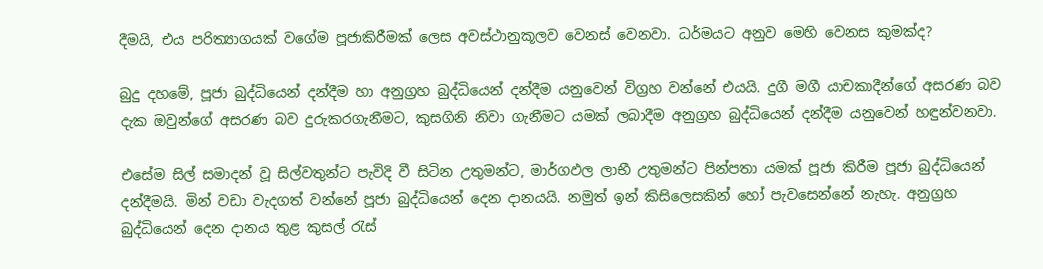දීමයි, එය පරිත්‍යාගයක් වගේම පූජාකිරීමක් ලෙස අවස්ථානුකූලව වෙනස් වෙනවා. ධර්මයට අනුව මෙහි වෙනස කුමක්ද?

බුදු දහමේ, පූජා බුද්ධියෙන් දන්දීම හා අනුග්‍රහ බුද්ධියෙන් දන්දීම යනුවෙන් විග්‍රහ වන්නේ එයයි. දුගී මගී යාචකාදීන්ගේ අසරණ බව දැක ඔවුන්ගේ අසරණ බව දුරුකරගැනීමට, කුසගිනි නිවා ගැනීමට යමක් ලබාදීම අනුග්‍රහ බුද්ධියෙන් දන්දීම යනුවෙන් හඳුන්වනවා.

එසේම සිල් සමාදන් වූ සිල්වතුන්ට පැවිදි වී සිටින උතුමන්ට, මාර්ගඵල ලාභී උතුමන්ට පින්පතා යමක් පූජා කිරීම පූජා බුද්ධියෙන් දන්දීමයි. මින් වඩා වැදගත් වන්නේ පූජා බුද්ධියෙන් දෙන දානයයි. නමුත් ඉන් කිසිලෙසකින් හෝ පැවසෙන්නේ නැහැ. අනුග්‍රහ බුද්ධියෙන් දෙන දානය තුළ කුසල් රැස්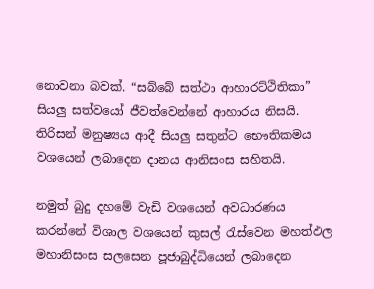නොවනා බවක්. “සබ්බේ සත්ථා ආහාරට්ථිතිකා” සියලු සත්වයෝ ජීවත්වෙන්නේ ආහාරය නිසයි. තිරිසන් මනුෂ්‍යය ආදී සියලු සතුන්ට භෞතිකමය වශයෙන් ලබාදෙන දානය ආනිසංස සහිතයි.

නමුත් බුදු දහමේ වැඩි වශයෙන් අවධාරණය කරන්නේ විශාල වශයෙන් කුසල් රැස්වෙන මහත්ඵල මහානිසංස සලසෙන පූජාබුද්ධියෙන් ලබාදෙන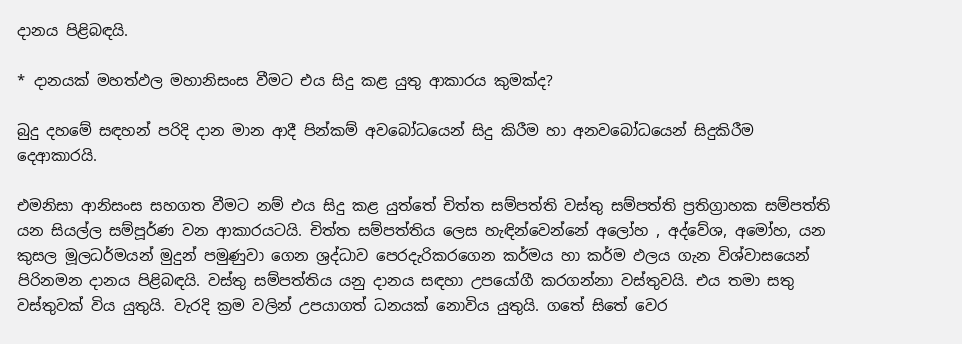දානය පිළිබඳයි.

* දානයක් මහත්ඵල මහානිසංස වීමට එය සිදු කළ යුතු ආකාරය කුමක්ද?

බුදු දහමේ සඳහන් පරිදි දාන මාන ආදී පින්කම් අවබෝධයෙන් සිදු කිරීම හා අනවබෝධයෙන් සිදුකිරීම දෙආකාරයි.

එමනිසා ආනිසංස සහගත වීමට නම් එය සිදු කළ යුත්තේ චිත්ත සම්පත්ති වස්තු සම්පත්ති ප්‍රතිග්‍රාහක සම්පත්ති යන සියල්ල සම්පූර්ණ වන ආකාරයටයි. චිත්ත සම්පත්තිය ලෙස හැඳින්වෙන්නේ අලෝහ , අද්වේශ, අමෝහ, යන කුසල මූලධර්මයන් මුදුන් පමුණුවා ගෙන ශ්‍රද්ධාව පෙරදැරිකරගෙන කර්මය හා කර්ම ඵලය ගැන විශ්වාසයෙන් පිරිනමන දානය පිළිබඳයි. වස්තු සම්පත්තිය යනු දානය සඳහා උපයෝගී කරගන්නා වස්තුවයි. එය තමා සතු වස්තුවක් විය යුතුයි. වැරදි ක්‍රම වලින් උපයාගත් ධනයක් නොවිය යුතුයි. ගතේ සිතේ වෙර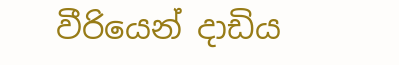වීරියෙන් දාඩිය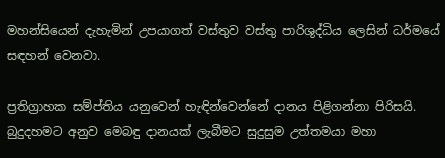මහන්සියෙන් දැහැමින් උපයාගත් වස්තුව වස්තු පාරිශුද්ධිය ලෙසින් ධර්මයේ සඳහන් වෙනවා.

ප්‍රතිග්‍රාහක සම්ප්තිය යනුවෙන් හැඳින්වෙන්නේ දානය පිළිගන්නා පිරිසයි. බුදුදහමට අනුව මෙබඳු දානයක් ලැබීමට සුදුසුම උත්තමයා මහා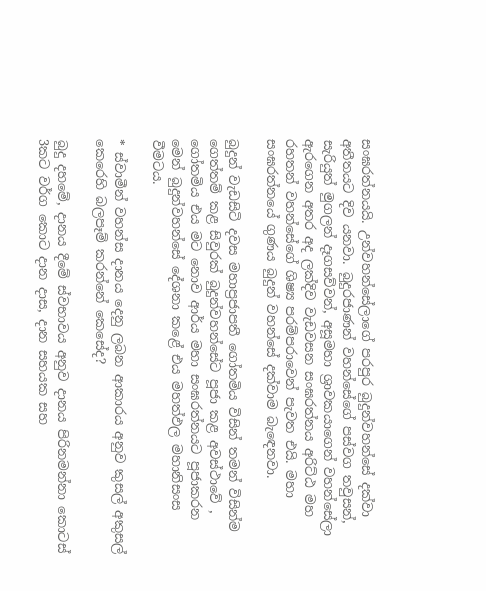සංඝරත්නයයි. උන්වහන්සේලාගේ පරපුර බුදුන්වහන්සේ දක්වා අතීතයට දිව යනවා. බුදුරජාණන් වහන්සේගේ පස්වග තවුසන්, සැරියුත් මුගලන් දෑගසව්වන්, අසූමහා ශ්‍රාවකයාගෙන් වහන්සේලා ඇර‍ගෙන අතර අද ලක්දිව වැඩවසන සංඝරත්නය අරිට්ඨ මහ රහතන් වහන්සේගේ ශිෂ්‍ය පරම්පරාවෙන් පැවත එයි. මහා සංඝරත්නයේ ගුණය බුදුන් වහන්සේ දක්වාම බැඳෙනවා.

බුදුන් වැඩසිටි දවස මහාප්‍රජාපතී ගෝතමිය විසින් තමන් විසින්ම ගෙත්තම් කළ සිවුරක් බුදුන්වහන්සේට පූජා කළ අවස්ථාවේ , ගෝතමිය එය මට නොව ආර්ය මහා සංඝරත්නයට පූජාකරන මෙන් බුදුන්වහන්සේ දේශනා කළේ එය මහත්ඵල මහානිසංස වීමටය.

* ස්වාමීන් වහන්ස දානය දෙනු ලබන ආකාරය අනුව කුසල් අකුසල් කෙරෙහි බලපෑම් කරන්නේ කෙසේද?

බුදු දහමේ, දානය දීමේ ස්වභාවය අනුව දානය පිරිනමන්නා කොටස් 3කට වර්ග කොට දාන දාස, දාන සහයක සහ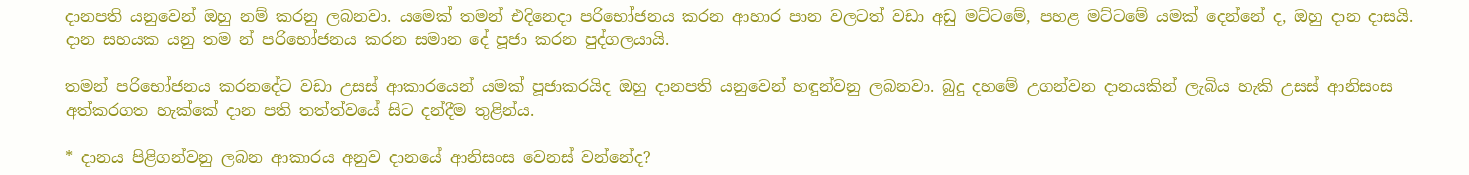දානපති යනුවෙන් ඔහු නම් කරනු ලබනවා. යමෙක් තමන් එදිනෙදා පරිභෝජනය කරන ආහාර පාන වලටත් වඩා අඩු මට්ටමේ, පහළ මට්ටමේ යමක් දෙන්නේ ද, ඔහු දාන දාසයි. දාන සහයක යනු තම න් පරිභෝජනය කරන සමාන දේ පූජා කරන පුද්ගලයායි‍.

තමන් පරිභෝජනය කරනදේට වඩා උසස් ආකාරයෙන් යමක් පූජාකරයිද ඔහු දානපති යනුවෙන් හඳුන්වනු ලබනවා. බුදු දහමේ උගන්වන දානයකින් ලැබිය හැකි උසස් ආනිසංස අත්කරගත හැක්කේ දාන පති තත්ත්වයේ සිට දන්දීම තුළින්ය.

* දානය පිළිගන්වනු ලබන ආකාරය අනුව දානයේ ආනිසංස වෙනස් වන්නේද?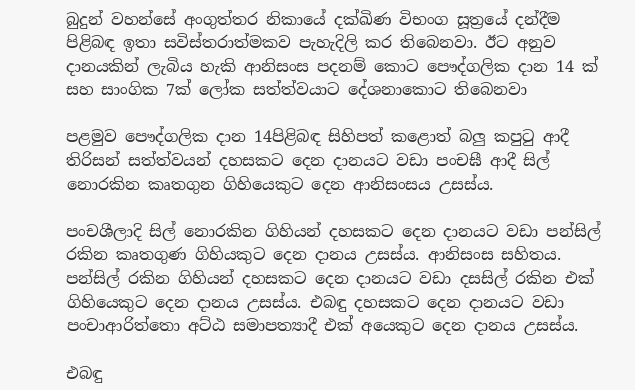බුදුන් වහන්සේ අංගුත්තර නිකායේ දක්ඛිණ විභංග සූත්‍රයේ දන්දීම පිළිබඳ ඉතා සවිස්තරාත්මකව පැහැදිලි කර තිබෙනවා. ඊට අනුව දානයකින් ලැබිය හැකි ආනිසංස පදනම් කොට පෞද්ගලික දාන 14 ක් සහ සාංගික 7ක් ලෝක සත්ත්වයාට දේශනාකොට තිබෙනවා‍

පළමුව පෞද්ගලික දාන 14පිළිබඳ සිහිපත් කළොත් බලු කපුටු ආදී තිරිසන් සත්ත්වයන් දහසකට දෙන දානයට වඩා පංචඝී ආදී සිල් නොරකින කෘතගුන ගිහියෙකුට දෙන ආනිසංසය උසස්ය.

පංචශීලාදි සිල් නොරකින ගිහියන් දහසකට දෙන දානයට වඩා පන්සිල් රකින කෘතගුණ ගිහියකුට දෙන දානය උසස්ය. ආනිසංස සහිතය. පන්සිල් රකින ගිහියන් දහසකට දෙන දානයට වඩා දසසිල් රකින එක් ගිහියෙකුට දෙන දානය උසස්ය. එබඳු දහසකට දෙන දානයට වඩා පංචාආරිත්තො අට්ඨ සමාපත්‍යාදී එක් අයෙකුට දෙන දානය උසස්ය.

එබඳු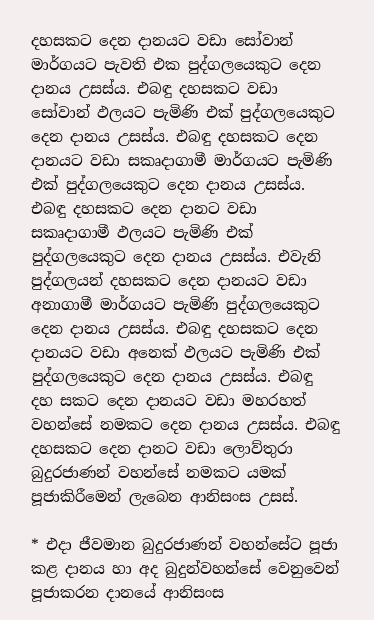දහසකට දෙන දානයට වඩා සෝවාන් මාර්ගයට පැවති එක පුද්ගලයෙකුට දෙන දානය උසස්ය. එබඳු දහසකට වඩා සෝවාන් ඵලයට පැමිණි එක් පුද්ගලයෙකුට දෙන දානය උසස්ය. එබඳු දහසකට දෙන දානයට වඩා සකෘදාගාමී මාර්ගයට පැමිණි එක් පුද්ගලයෙකුට දෙන දානය උසස්ය. එබඳු දහසකට දෙන දානට වඩා සකෘදාගාමී ඵලයට පැමිණි එක් පුද්ගලයෙකුට දෙන දානය උසස්ය. එවැනි පුද්ගලයන් දහසකට දෙන දානයට වඩා අනාගාමී මාර්ගයට පැමිණි පුද්ගලයෙකුට දෙන දානය උසස්ය. එබඳු දහසකට දෙන දානයට වඩා අනෙක් ඵලයට පැමිණි එක් පුද්ගලයෙකුට දෙන දානය උසස්ය. එබඳු දහ සකට දෙන දානයට වඩා මහරහත් වහන්සේ නමකට දෙන දානය උසස්ය. එබඳු දහසකට දෙන දානට වඩා ලොව්තුරා බුදුරජාණන් වහන්සේ නමකට යමක් පූජාකිරීමෙන් ලැබෙන ආනිසංස උසස්.

* එදා ජීවමාන බුදුරජාණන් වහන්සේට පූජා කළ දානය හා අද බුදුන්වහන්සේ වෙනුවෙන් පූජාකරන දානයේ ආනිසංස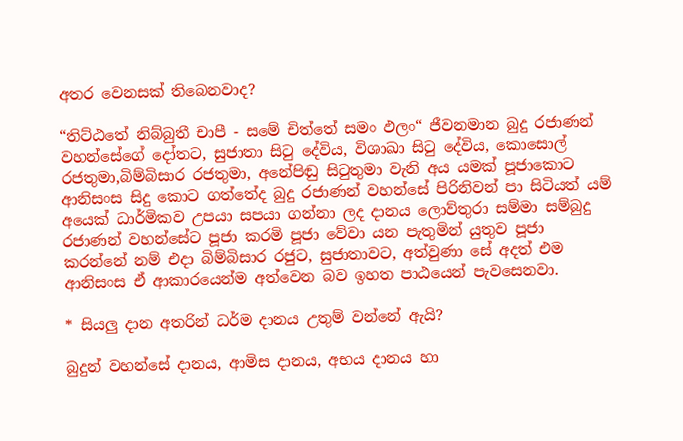අතර වෙනසක් තිබෙනවාද?

“තිට්ඨතේ නිබ්බුතී චාපී - සමේ චිත්තේ සමං ඵලං“ ජීවනමාන බුදු රජාණන් වහන්සේගේ දෝතට, සුජාතා සිටු දේවිය, විශාඛා සිටු දේවිය, කොසොල් රජතුමා,බිම්බිසාර රජතුමා, අනේපිඬු සිටුතුමා වැනි අය යමක් පූජාකොට ආනිසංස සිදු කොට ගත්තේද බුදු රජාණන් වහන්සේ පිරිනිවන් පා සිටියත් යම් අයෙක් ධාර්මිකව උපයා සපයා ගන්නා ලද දානය ලොව්තුරා සම්මා සම්බුදු රජාණන් වහන්සේට පූජා කරමි පූජා වේවා යන පැතුමින් යුතුව පූජා කරන්නේ නම් එදා බිම්බිසාර රජුට, සුජාතාවට, අත්වුණා සේ අදත් එම ආනිසංස ඒ ආකාරයෙන්ම අත්වෙන බව ඉහත පාඨයෙන් පැවසෙනවා.

* සියලු දාන අතරින් ධර්ම දානය උතුම් වන්නේ ඇයි?

බුදුන් වහන්සේ දානය, ආමිස දානය, අභය දානය හා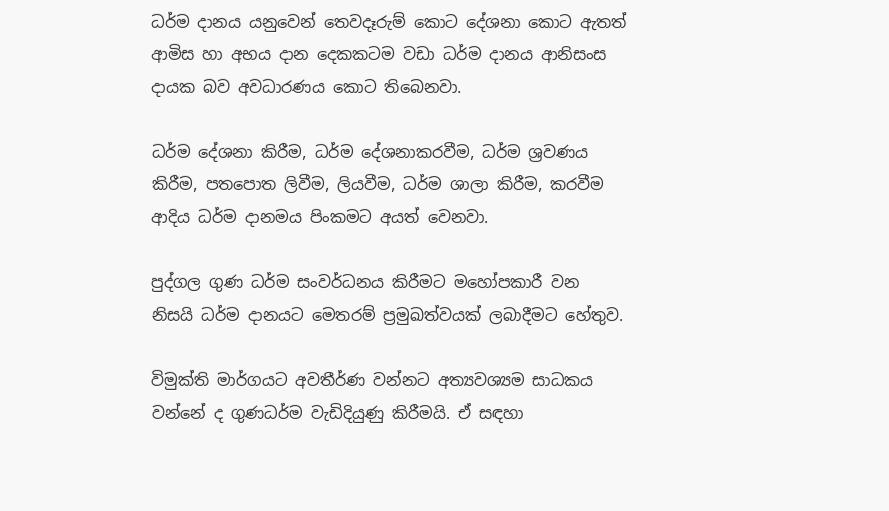ධර්ම දානය යනුවෙන් තෙවදෑරුම් කොට දේශනා කොට ඇතත් ආමිස හා අභය දාන දෙකකටම වඩා ධර්ම දානය ආනිසංස දායක බව අවධාරණය කොට තිබෙනවා.

ධර්ම දේශනා කිරීම, ධර්ම දේශනාකරවීම, ධර්ම ශ්‍රවණය කිරීම, පතපොත ලිවීම, ලියවීම, ධර්ම ශාලා කිරීම, කරවීම ආදිය ධර්ම දානමය පිංකමට අයත් වෙනවා.

පුද්ගල ගුණ ධර්ම සංවර්ධනය කිරීමට මහෝපකාරී වන නිසයි ධර්ම දානයට මෙතරම් ප්‍රමුඛත්වයක් ලබාදීමට හේතුව.

විමුක්ති මාර්ගයට අවතීර්ණ වන්නට අත්‍යවශ්‍යම සාධකය වන්නේ ද ගුණධර්ම වැඩිදියුණු කිරීමයි. ඒ සඳහා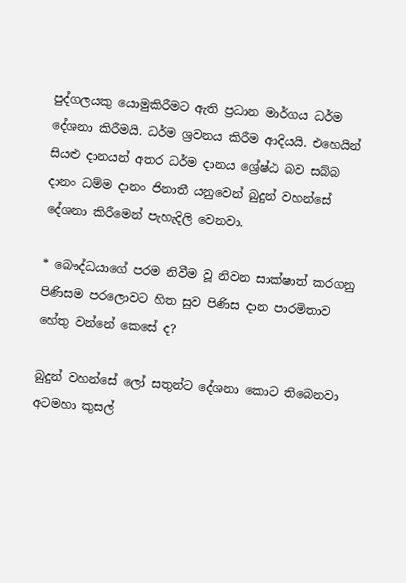පුද්ගලයකු යොමුකිරීමට ඇති ප්‍රධාන මාර්ගය ධර්ම දේශනා කිරීමයි. ධර්ම ශ්‍රවනය කිරීම ආදියයි. එහෙයින් සියළු දානයන් අතර ධර්ම දානය ශ්‍රේෂ්ඨ බව සබ්බ දානං ධම්ම දානං ජිනාතී යනුවෙන් බුදුන් වහන්සේ දේශනා කිරීමෙන් පැහැදිලි වෙනවා.

* බෞද්ධයාගේ පරම නිවීම වූ නිවන සාක්ෂාත් කරගනු පිණිසම පරලොවට හිත සුව පිණිස දාන පාරමිතාව හේතු වන්නේ කෙසේ ද?

බුදුන් වහන්සේ ලෝ සතුන්ට දේශනා කොට තිබෙනවා අටමහා කුසල්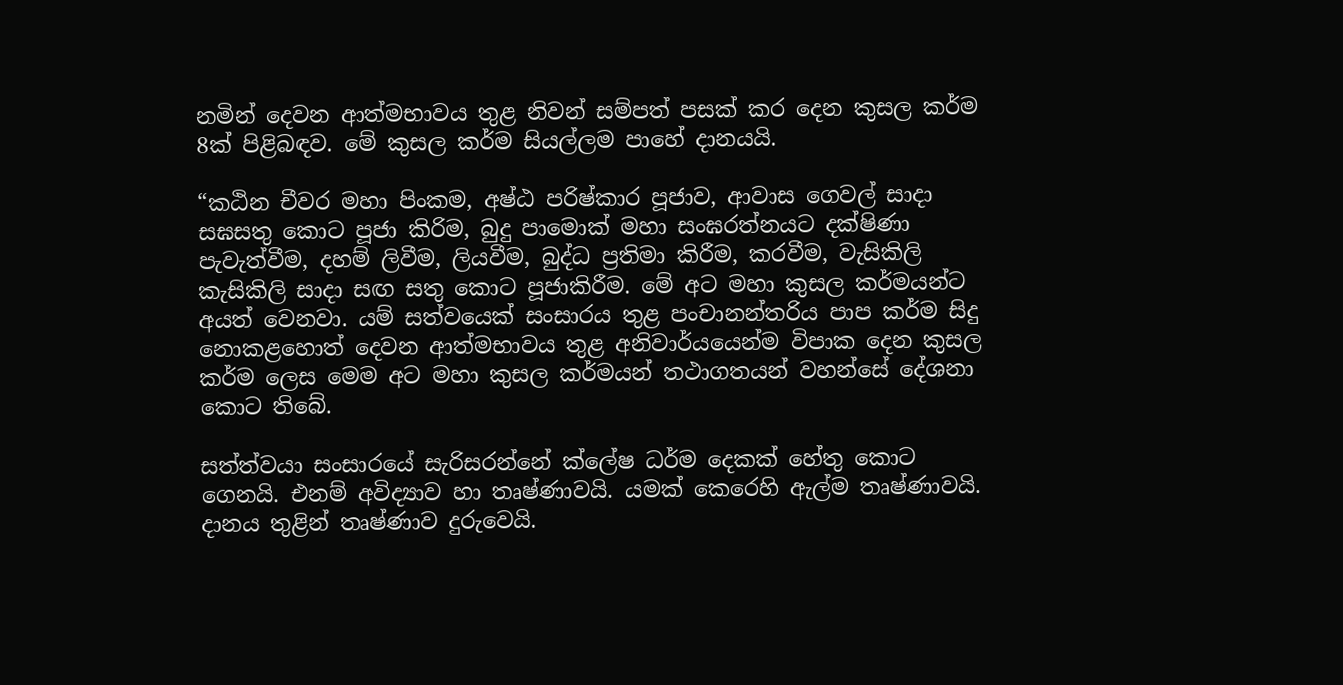නමින් දෙවන ආත්මභාවය තුළ නිවන් සම්පත් පසක් කර දෙන කුසල කර්ම 8ක් පිළිබඳව. මේ කුසල කර්ම සියල්ලම පාහේ දානයයි.

“කඨින චීවර මහා පිංකම, අෂ්ඨ පරිෂ්කාර පූජාව, ආවාස ගෙවල් සාදා සඝසතු කොට පූජා කිරිම, බුදු පාමොක් මහා සංඝරත්නයට දක්ෂිණා පැවැත්වීම, දහම් ලිවීම, ලියවීම, බුද්ධ ප්‍රතිමා කිරීම, කරවීම, වැසිකිලි කැසිකිලි සාදා සඟ සතු කොට පූජාකිරීම. මේ අට මහා කුසල කර්මයන්ට අයත් වෙනවා. යම් සත්වයෙක් සංසාරය තුළ පංචානන්තරිය පාප කර්ම සිදු නොකළහොත් දෙවන ආත්මභාවය තුළ අනිවාර්යයෙන්ම විපාක දෙන කුසල කර්ම ලෙස මෙම අට මහා කුසල කර්මයන් තථාගතයන් වහන්සේ දේශනා කොට තිබේ.

සත්ත්වයා සංසාරයේ සැරිසරන්නේ ක්ලේෂ ධර්ම දෙකක් හේතු කොට ගෙනයි. එනම් අවිද්‍යාව හා තෘෂ්ණාවයි. යමක් කෙරෙහි ඇල්ම තෘෂ්ණාවයි. දානය තුළින් තෘෂ්ණාව දුරුවෙයි.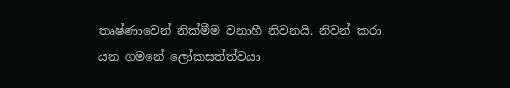තෘෂ්ණාවෙන් නික්මීම වනාහී නිවනයි. නිවන් කරා යන ගමනේ ලෝකසත්ත්වයා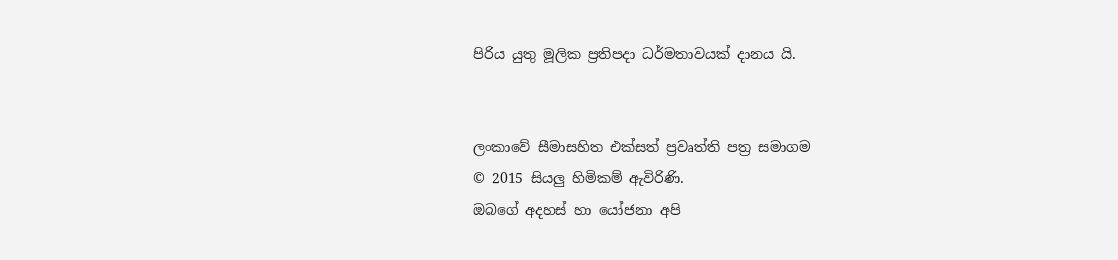පිරිය යුතු මූලික ප්‍රතිපදා ධර්මතාවයක් දානය යි.


ලංකාවේ සීමාසහිත එක්සත් ප්‍රවෘත්ති පත්‍ර සමාගම
© 2015 සියලු හිමිකම් ඇවිරිණි.
ඔබගේ අදහස් හා යෝජනා අපි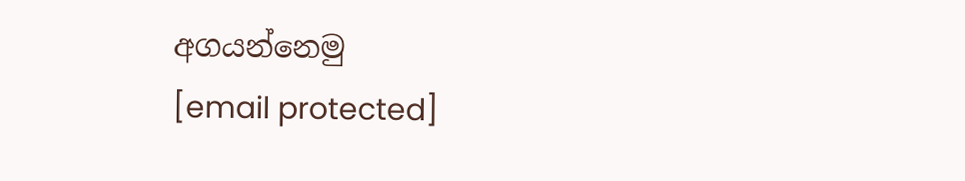අගයන්නෙමු
[email protected]